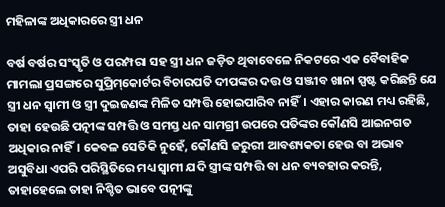ମହିଳାଙ୍କ ଅଧିକାରରେ ସ୍ତ୍ରୀ ଧନ

ବର୍ଷ ବର୍ଷର ସଂସ୍କୃତି ଓ ପରମ୍ପରା ସହ ସ୍ତ୍ରୀ ଧନ ଜଡ଼ିତ ଥିବାବେଳେ ନିକଟରେ ଏକ ବୈବାହିକ ମାମଲା ପ୍ରସଙ୍ଗରେ ସୁପ୍ରିମ୍‌କୋର୍ଟର ବିଚାରପତି ଦୀପଙ୍କର ଦତ୍ତ ଓ ସଞ୍ଜୀବ ଖାନା ସ୍ପଷ୍ଟ କରିଛନ୍ତି ଯେ ସ୍ତ୍ରୀ ଧନ ସ୍ବାମୀ ଓ ସ୍ତ୍ରୀ ଦୁଇଜଣଙ୍କ ମିଳିତ ସମ୍ପତ୍ତି ହୋଇପାରିବ ନାହିଁ। ଏହାର କାରଣ ମଧ୍ୟ ରହିଛି, ତାହା ହେଉଛି ପତ୍ନୀଙ୍କ ସମ୍ପତ୍ତି ଓ ସମସ୍ତ ଧନ ସାମଗ୍ରୀ ଉପରେ ପତିଙ୍କର କୌଣସି ଆଇନଗତ ଅଧିକାର ନାହିଁ। କେବଳ ସେତିକି ନୁହେଁ, କୌଣସି ଜରୁରୀ ଆବଶ୍ୟକତା ହେଉ ବା ଅଭାବ ଅସୁବିଧା ଏପରି ପରିସ୍ଥିତିରେ ମଧ୍ୟ ସ୍ବାମୀ ଯଦି ସ୍ତ୍ରୀଙ୍କ ସମ୍ପତ୍ତି ବା ଧନ ବ୍ୟବହାର କରନ୍ତି, ତାହାହେଲେ ତାହା ନିଶ୍ଚିତ ଭାବେ ପତ୍ନୀଙ୍କୁ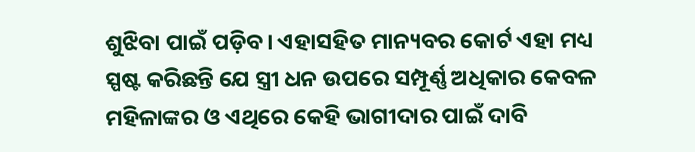ଶୁଝିବା ପାଇଁ ପଡ଼ିବ। ଏହାସହିତ ମାନ୍ୟବର କୋର୍ଟ ଏହା ମଧ୍ୟ ସ୍ପଷ୍ଟ କରିଛନ୍ତି ଯେ ସ୍ତ୍ରୀ ଧନ ଉପରେ ସମ୍ପୂର୍ଣ୍ଣ ଅଧିକାର କେବଳ ମହିଳାଙ୍କର ଓ ଏଥିରେ କେହି ଭାଗୀଦାର ପାଇଁ ଦାବି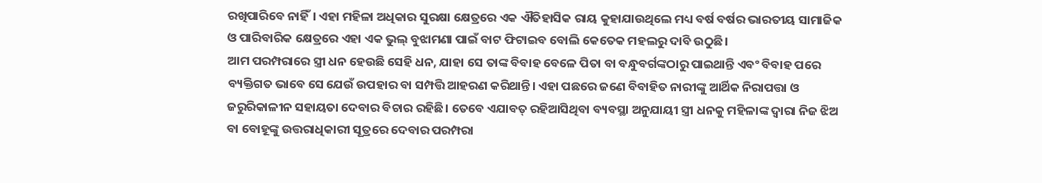ରଖିପାରିବେ ନାହିଁ। ଏହା ମହିଳା ଅଧିକାର ସୁରକ୍ଷା କ୍ଷେତ୍ରରେ ଏକ ଐତିହାସିକ ରାୟ କୁହାଯାଉଥିଲେ ମଧ୍ୟ ବର୍ଷ ବର୍ଷର ଭାରତୀୟ ସାମାଜିକ ଓ ପାରିବାରିକ କ୍ଷେତ୍ରରେ ଏହା ଏକ ଭୁଲ୍‌ ବୁଝାମଣା ପାଇଁ ବାଟ ଫିଟାଇବ ବୋଲି କେତେକ ମହଲରୁ ଦାବି ଉଠୁଛି।
ଆମ ପରମ୍ପରାରେ ସ୍ତ୍ରୀ ଧନ ହେଉଛି ସେହି ଧନ, ଯାହା ସେ ତାଙ୍କ ବିବାହ ବେଳେ ପିତା ବା ବନ୍ଧୁବର୍ଗଙ୍କଠାରୁ ପାଇଥାନ୍ତି ଏବଂ ବିବାହ ପରେ ବ୍ୟକ୍ତିଗତ ଭାବେ ସେ ଯେଉଁ ଉପହାର ବା ସମ୍ପତ୍ତି ଆହରଣ କରିଥାନ୍ତି। ଏହା ପଛରେ ଜଣେ ବିବାହିତ ନାରୀଙ୍କୁ ଆର୍ଥିକ ନିରାପତ୍ତା ଓ ଜରୁରିକାଳୀନ ସହାୟତା ଦେବାର ବିଚାର ରହିଛି। ତେବେ ଏଯାବତ୍‌ ରହିଆସିଥିବା ବ୍ୟବସ୍ଥା ଅନୁଯାୟୀ ସ୍ତ୍ରୀ ଧନକୁ ମହିଳାଙ୍କ ଦ୍ୱାରା ନିଜ ଝିଅ ବା ବୋହୂଙ୍କୁ ଉତ୍ତରାଧିକାରୀ ସୂତ୍ରରେ ଦେବାର ପରମ୍ପରା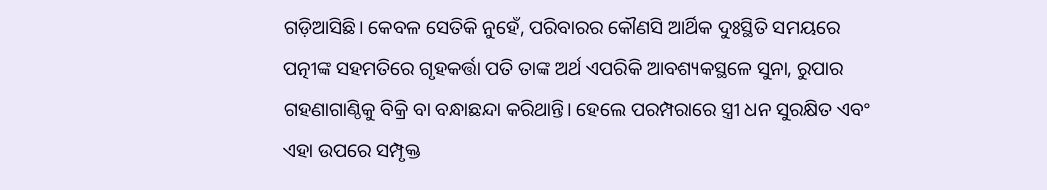ଗଡ଼ିଆସିଛି। କେବଳ ସେତିକି ନୁହେଁ, ପରିବାରର କୌଣସି ଆର୍ଥିକ ଦୁଃସ୍ଥିତି ସମୟରେ ପତ୍ନୀଙ୍କ ସହମତିରେ ଗୃହକର୍ତ୍ତା ପତି ତାଙ୍କ ଅର୍ଥ ଏପରିକି ଆବଶ୍ୟକସ୍ଥଳେ ସୁନା, ରୁପାର ଗହଣାଗାଣ୍ଠିକୁ ବିକ୍ରି ବା ବନ୍ଧାଛନ୍ଦା କରିଥାନ୍ତି। ହେଲେ ପରମ୍ପରାରେ ସ୍ତ୍ରୀ ଧନ ସୁରକ୍ଷିତ ଏବଂ ଏହା ଉପରେ ସମ୍ପୃକ୍ତ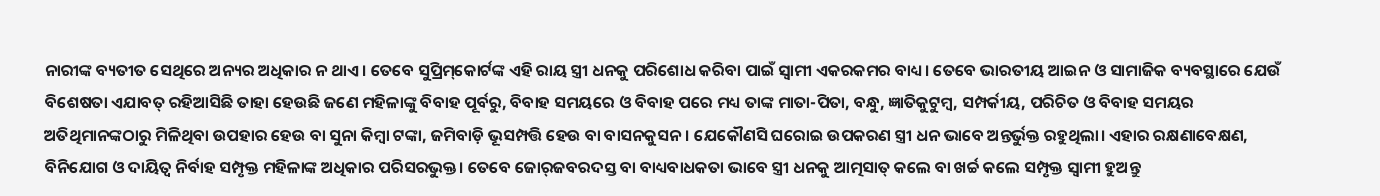ନାରୀଙ୍କ ବ୍ୟତୀତ ସେଥିରେ ଅନ୍ୟର ଅଧିକାର ନ ଥାଏ। ତେବେ ସୁପ୍ରିମ୍‌କୋର୍ଟଙ୍କ ଏହି ରାୟ ସ୍ତ୍ରୀ ଧନକୁ ପରିଶୋଧ କରିବା ପାଇଁ ସ୍ବାମୀ ଏକରକମର ବାଧ୍ୟ। ତେବେ ଭାରତୀୟ ଆଇନ ଓ ସାମାଜିକ ବ୍ୟବସ୍ଥାରେ ଯେଉଁ ବିଶେଷତା ଏଯାବତ୍‌ ରହିଆସିଛି ତାହା ହେଉଛି ଜଣେ ମହିଳାଙ୍କୁ ବିବାହ ପୂର୍ବରୁ, ବିବାହ ସମୟରେ ଓ ବିବାହ ପରେ ମଧ୍ୟ ତାଙ୍କ ମାତା-ପିତା, ବନ୍ଧୁ, ଜ୍ଞାତିକୁଟୁମ୍ବ, ସମ୍ପର୍କୀୟ, ପରିଚିତ ଓ ବିବାହ ସମୟର ଅତିଥିମାନଙ୍କଠାରୁ ମିଳିଥିବା ଉପହାର ହେଉ ବା ସୁନା କିମ୍ବା ଟଙ୍କା, ଜମିବାଡ଼ି ଭୂସମ୍ପତ୍ତି ହେଉ ବା ବାସନକୁସନ। ଯେକୌଣସି ଘରୋଇ ଉପକରଣ ସ୍ତ୍ରୀ ଧନ ଭାବେ ଅନ୍ତର୍ଭୁକ୍ତ ରହୁଥିଲା। ଏହାର ରକ୍ଷଣାବେକ୍ଷଣ, ବିନିଯୋଗ ଓ ଦାୟିତ୍ୱ ନିର୍ବାହ ସମ୍ପୃକ୍ତ ମହିଳାଙ୍କ ଅଧିକାର ପରିସରଭୁକ୍ତ। ତେବେ ଜୋର୍‌ଜବରଦସ୍ତ ବା ବାଧ୍ୟବାଧକତା ଭାବେ ସ୍ତ୍ରୀ ଧନକୁ ଆତ୍ମସାତ୍‌ କଲେ ବା ଖର୍ଚ୍ଚ କଲେ ସମ୍ପୃକ୍ତ ସ୍ବାମୀ ହୁଅନ୍ତୁ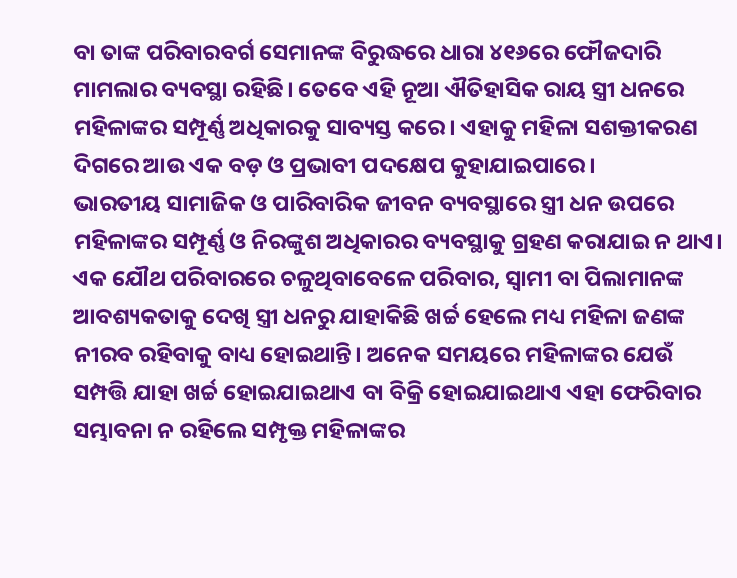ବା ତାଙ୍କ ପରିବାରବର୍ଗ ସେମାନଙ୍କ ବିରୁଦ୍ଧରେ ଧାରା ୪୧୬ରେ ଫୌଜଦାରି ମାମଲାର ବ୍ୟବସ୍ଥା ରହିଛି। ତେବେ ଏହି ନୂଆ ଐତିହାସିକ ରାୟ ସ୍ତ୍ରୀ ଧନରେ ମହିଳାଙ୍କର ସମ୍ପୂର୍ଣ୍ଣ ଅଧିକାରକୁ ସାବ୍ୟସ୍ତ କରେ। ଏହାକୁ ମହିଳା ସଶକ୍ତୀକରଣ ଦିଗରେ ଆଉ ଏକ ବଡ଼ ଓ ପ୍ରଭାବୀ ପଦକ୍ଷେପ କୁହାଯାଇପାରେ।
ଭାରତୀୟ ସାମାଜିକ ଓ ପାରିବାରିକ ଜୀବନ ବ୍ୟବସ୍ଥାରେ ସ୍ତ୍ରୀ ଧନ ଉପରେ ମହିଳାଙ୍କର ସମ୍ପୂର୍ଣ୍ଣ ଓ ନିରଙ୍କୁଶ ଅଧିକାରର ବ୍ୟବସ୍ଥାକୁ ଗ୍ରହଣ କରାଯାଇ ନ ଥାଏ। ଏକ ଯୌଥ ପରିବାରରେ ଚଳୁଥିବାବେଳେ ପରିବାର, ସ୍ବାମୀ ବା ପିଲାମାନଙ୍କ ଆବଶ୍ୟକତାକୁ ଦେଖି ସ୍ତ୍ରୀ ଧନରୁ ଯାହାକିଛି ଖର୍ଚ୍ଚ ହେଲେ ମଧ୍ୟ ମହିଳା ଜଣଙ୍କ ନୀରବ ରହିବାକୁ ବାଧ୍ୟ ହୋଇଥାନ୍ତି। ଅନେକ ସମୟରେ ମହିଳାଙ୍କର ଯେଉଁ ସମ୍ପତ୍ତି ଯାହା ଖର୍ଚ୍ଚ ହୋଇଯାଇଥାଏ ବା ବିକ୍ରି ହୋଇଯାଇଥାଏ ଏହା ଫେରିବାର ସମ୍ଭାବନା ନ ରହିଲେ ସମ୍ପୃକ୍ତ ମହିଳାଙ୍କର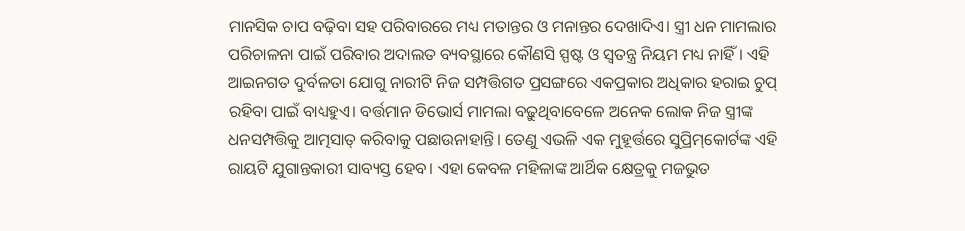ମାନସିକ ଚାପ ବଢ଼ିବା ସହ ପରିବାରରେ ମଧ୍ୟ ମତାନ୍ତର ଓ ମନାନ୍ତର ଦେଖାଦିଏ। ସ୍ତ୍ରୀ ଧନ ମାମଲାର ପରିଚାଳନା ପାଇଁ ପରିବାର ଅଦାଲତ ବ୍ୟବସ୍ଥାରେ କୌଣସି ସ୍ପଷ୍ଟ ଓ ସ୍ବତନ୍ତ୍ର ନିୟମ ମଧ୍ୟ ନାହିଁ। ଏହି ଆଇନଗତ ଦୁର୍ବଳତା ଯୋଗୁ ନାରୀଟି ନିଜ ସମ୍ପତ୍ତିଗତ ପ୍ରସଙ୍ଗରେ ଏକପ୍ରକାର ଅଧିକାର ହରାଇ ଚୁପ୍‌ ରହିବା ପାଇଁ ବାଧ୍ୟହୁଏ। ବର୍ତ୍ତମାନ ଡିଭୋର୍ସ ମାମଲା ବଢ଼ୁଥିବାବେଳେ ଅନେକ ଲୋକ ନିଜ ସ୍ତ୍ରୀଙ୍କ ଧନସମ୍ପତ୍ତିକୁ ଆତ୍ମସାତ୍‌ କରିବାକୁ ପଛାଉନାହାନ୍ତି। ତେଣୁ ଏଭଳି ଏକ ମୁହୂର୍ତ୍ତରେ ସୁପ୍ରିମ୍‌କୋର୍ଟଙ୍କ ଏହି ରାୟଟି ଯୁଗାନ୍ତକାରୀ ସାବ୍ୟସ୍ତ ହେବ। ଏହା କେବଳ ମହିଳାଙ୍କ ଆର୍ଥିକ କ୍ଷେତ୍ରକୁ ମଜଭୁତ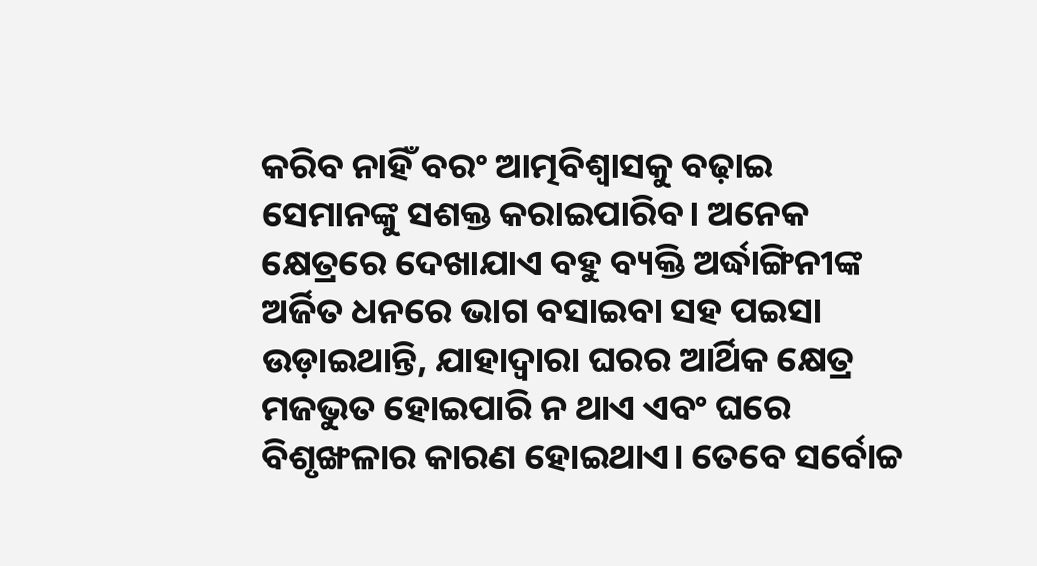କରିବ ନାହିଁ ବରଂ ଆତ୍ମବିଶ୍ୱାସକୁ ବଢ଼ାଇ ସେମାନଙ୍କୁ ସଶକ୍ତ କରାଇପାରିବ। ଅନେକ କ୍ଷେତ୍ରରେ ଦେଖାଯାଏ ବହୁ ବ୍ୟକ୍ତି ଅର୍ଦ୍ଧାଙ୍ଗିନୀଙ୍କ ଅର୍ଜିତ ଧନରେ ଭାଗ ବସାଇବା ସହ ପଇସା ଉଡ଼ାଇଥାନ୍ତି, ଯାହାଦ୍ୱାରା ଘରର ଆର୍ଥିକ କ୍ଷେତ୍ର ମଜଭୁତ ହୋଇପାରି ନ ଥାଏ ଏବଂ ଘରେ ବିଶୃଙ୍ଖଳାର କାରଣ ହୋଇଥାଏ। ତେବେ ସର୍ବୋଚ୍ଚ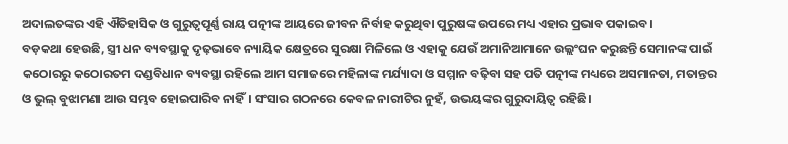ଅଦାଲତଙ୍କର ଏହି ଐତିହାସିକ ଓ ଗୁରୁତ୍ୱପୂର୍ଣ୍ଣ ରାୟ ପତ୍ନୀଙ୍କ ଆୟରେ ଜୀବନ ନିର୍ବାହ କରୁଥିବା ପୁରୁଷଙ୍କ ଉପରେ ମଧ୍ୟ ଏହାର ପ୍ରଭାବ ପକାଇବ।
ବଡ଼କଥା ହେଉଛି, ସ୍ତ୍ରୀ ଧନ ବ୍ୟବସ୍ଥାକୁ ଦୃଢ଼ଭାବେ ନ୍ୟାୟିକ କ୍ଷେତ୍ରରେ ସୁରକ୍ଷା ମିଳିଲେ ଓ ଏହାକୁ ଯେଉଁ ଅମାନିଆମାନେ ଉଲ୍ଲଂଘନ କରୁଛନ୍ତି ସେମାନଙ୍କ ପାଇଁ କଠୋରରୁ କଠୋରତମ ଦଣ୍ଡବିଧାନ ବ୍ୟବସ୍ଥା ରହିଲେ ଆମ ସମାଜରେ ମହିଳାଙ୍କ ମର୍ଯ୍ୟାଦା ଓ ସମ୍ମାନ ବଢ଼ିବା ସହ ପତି ପତ୍ନୀଙ୍କ ମଧ୍ୟରେ ଅସମାନତା, ମତାନ୍ତର ଓ ଭୁଲ୍‌ ବୁଝାମଣା ଆଉ ସମ୍ଭବ ହୋଇପାରିବ ନାହିଁ। ସଂସାର ଗଠନରେ କେବଳ ନାରୀଟିର ନୁହଁ, ଉଭୟଙ୍କର ଗୁରୁଦାୟିତ୍ୱ ରହିଛି।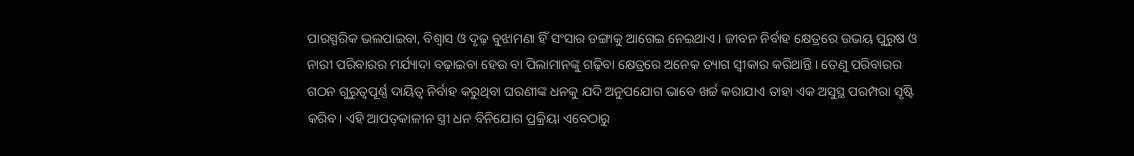ପାରସ୍ପରିକ ଭଲପାଇବା, ବିଶ୍ୱାସ ଓ ଦୃଢ଼ ବୁଝାମଣା ହିଁ ସଂସାର ଡଙ୍ଗାକୁ ଆଗେଇ ନେଇଥାଏ। ଜୀବନ ନିର୍ବାହ କ୍ଷେତ୍ରରେ ଉଭୟ ପୁରୁଷ ଓ ନାରୀ ପରିବାରର ମର୍ଯ୍ୟାଦା ବଢ଼ାଇବା ହେଉ ବା ପିଲାମାନଙ୍କୁ ଗଢ଼ିବା କ୍ଷେତ୍ରରେ ଅନେକ ତ୍ୟାଗ ସ୍ବୀକାର କରିଥାନ୍ତି। ତେଣୁ ପରିବାରର ଗଠନ ଗୁରୁତ୍ୱପୂର୍ଣ୍ଣ ଦାୟିତ୍ୱ ନିର୍ବାହ କରୁଥିବା ଘରଣୀଙ୍କ ଧନକୁ ଯଦି ଅନୁପଯୋଗ ଭାବେ ଖର୍ଚ୍ଚ କରାଯାଏ ତାହା ଏକ ଅସୁସ୍ଥ ପରମ୍ପରା ସୃଷ୍ଟି କରିବ। ଏହି ଆପତ୍‌କାଳୀନ ସ୍ତ୍ରୀ ଧନ ବିନିଯୋଗ ପ୍ରକ୍ରିୟା ଏବେଠାରୁ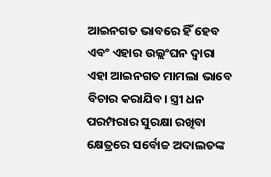ଆଇନଗତ ଭାବରେ ହିଁ ହେବ ଏବଂ ଏହାର ଉଲ୍ଲଂଘନ ଦ୍ୱାରା ଏହା ଆଇନଗତ ମାମଲା ଭାବେ ବିଚାର କରାଯିବ। ସ୍ତ୍ରୀ ଧନ ପରମ୍ପରାର ସୁରକ୍ଷା ରଖିବା କ୍ଷେତ୍ରରେ ସର୍ବୋଚ୍ଚ ଅଦାଲତଙ୍କ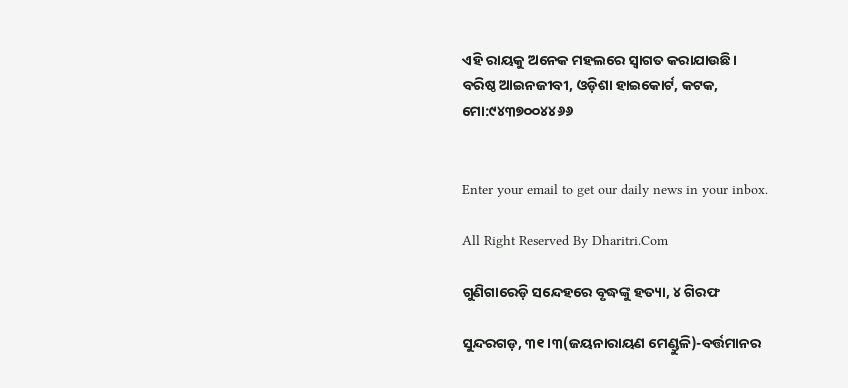ଏହି ରାୟକୁ ଅନେକ ମହଲରେ ସ୍ବାଗତ କରାଯାଉଛି।
ବରିଷ୍ଠ ଆଇନଜୀବୀ, ଓଡ଼ିଶା ହାଇକୋର୍ଟ, କଟକ, ମୋ:୯୪୩୭୦୦୪୪୬୬


Enter your email to get our daily news in your inbox.

All Right Reserved By Dharitri.Com

ଗୁଣିଗାରେଡ଼ି ସନ୍ଦେହରେ ବୃଦ୍ଧଙ୍କୁ ହତ୍ୟା, ୪ ଗିରଫ

ସୁନ୍ଦରଗଡ଼, ୩୧।୩(ଜୟନାରାୟଣ ମେଣ୍ଡୁଳି)-ବର୍ତ୍ତମାନର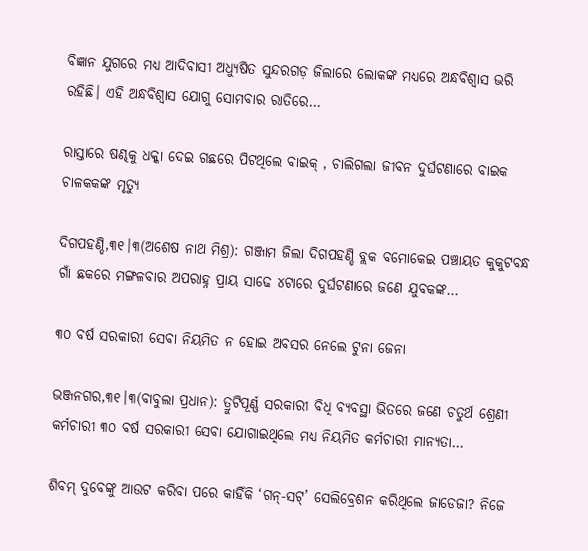ବିଜ୍ଞାନ ଯୁଗରେ ମଧ୍ୟ ଆଦିବାସୀ ଅଧ୍ୟୁଷିତ ସୁନ୍ଦରଗଡ଼ ଜିଲାରେ ଲୋକଙ୍କ ମଧ୍ୟରେ ଅନ୍ଧବିଶ୍ୱାସ ଭରି ରହିଛି। ଏହି ଅନ୍ଧବିଶ୍ବାସ ଯୋଗୁ ସୋମବାର ରାତିରେ…

ରାସ୍ତାରେ ଷଣ୍ଢକୁ ଧକ୍କା ଦେଇ ଗଛରେ ପିଟଥିଲେ ବାଇକ୍‌ , ଚାଲିଗଲା ଜୀବନ ଦୁର୍ଘଟଣାରେ ବାଇକ ଚାଳକକଙ୍କ ମୃତ୍ୟୁ

ଦିଗପହଣ୍ଡି,୩୧।୩(ଅଶେଷ ନାଥ ମିଶ୍ର): ଗଞ୍ଜାମ ଜିଲା ଦିଗପହଣ୍ଡି ବ୍ଲକ ବମୋକେଇ ପଞ୍ଚାୟତ କୁକୁଟବନ୍ଧ ଗାଁ ଛକରେ ମଙ୍ଗଳବାର ଅପରାହ୍ନ ପ୍ରାୟ ସାଢେ ୪ଟାରେ ଦୁର୍ଘଟଣାରେ ଜଣେ ଯୁବକଙ୍କ…

୩୦ ବର୍ଷ ସରକାରୀ ସେବା ନିୟମିତ ନ ହୋଇ ଅବସର ନେଲେ ଟୁନା ଜେନା

ଭଞ୍ଜନଗର,୩୧।୩(ବାବୁଲା ପ୍ରଧାନ): ତ୍ରୁଟିପୂର୍ଣ୍ଣ ସରକାରୀ ବିଧି ବ୍ୟବସ୍ଥା ଭିତରେ ଜଣେ ଚତୁର୍ଥ ଶ୍ରେଣୀ କର୍ମଚାରୀ ୩୦ ବର୍ଷ ସରକାରୀ ସେବା ଯୋଗାଇଥିଲେ ମଧ୍ୟ ନିୟମିତ କର୍ମଚାରୀ ମାନ୍ୟତା…

ଶିବମ୍‌ ଦୁବେଙ୍କୁ ଆଉଟ କରିବା ପରେ କାହିଁକି ‘ଗନ୍‌-ସଟ୍‌’ ସେଲିବ୍ରେଶନ କରିଥିଲେ ଜାଡେଜା? ନିଜେ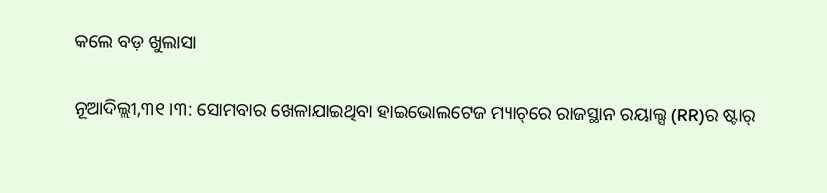କଲେ ବଡ଼ ଖୁଲାସା

ନୂଆଦିଲ୍ଲୀ,୩୧।୩: ସୋମବାର ଖେଳାଯାଇଥିବା ହାଇଭୋଲଟେଜ ମ୍ୟାଚ୍‌ରେ ରାଜସ୍ଥାନ ରୟାଲ୍ସ (RR)ର ଷ୍ଟାର୍‌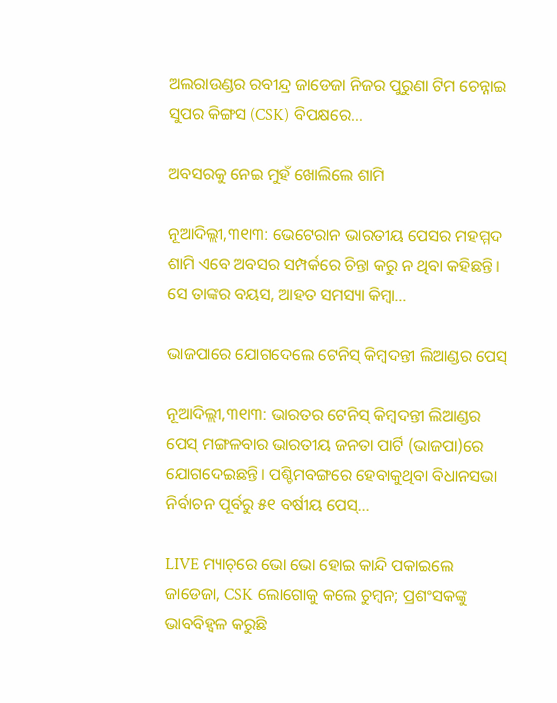ଅଲରାଉଣ୍ଡର ରବୀନ୍ଦ୍ର ଜାଡେଜା ନିଜର ପୁରୁଣା ଟିମ ଚେନ୍ନାଇ ସୁପର କିଙ୍ଗସ (CSK) ବିପକ୍ଷରେ…

ଅବସରକୁ ନେଇ ମୁହଁ ଖୋଲିଲେ ଶାମି

ନୂଆଦିଲ୍ଲୀ,୩୧ା୩: ଭେଟେରାନ ଭାରତୀୟ ପେସର ମହମ୍ମଦ ଶାମି ଏବେ ଅବସର ସମ୍ପର୍କରେ ଚିନ୍ତା କରୁ ନ ଥିବା କହିଛନ୍ତି। ସେ ତାଙ୍କର ବୟସ, ଆହତ ସମସ୍ୟା କିମ୍ବା…

ଭାଜପାରେ ଯୋଗଦେଲେ ଟେନିସ୍‌ କିମ୍ବଦନ୍ତୀ ଲିଆଣ୍ଡର ପେସ୍‌

ନୂଆଦିଲ୍ଲୀ,୩୧ା୩: ଭାରତର ଟେନିସ୍‌ କିମ୍ବଦନ୍ତୀ ଲିଆଣ୍ଡର ପେସ୍‌ ମଙ୍ଗଳବାର ଭାରତୀୟ ଜନତା ପାର୍ଟି (ଭାଜପା)ରେ ଯୋଗଦେଇଛନ୍ତି। ପଶ୍ଚିମବଙ୍ଗରେ ହେବାକୁଥିବା ବିଧାନସଭା ନିର୍ବାଚନ ପୂର୍ବରୁ ୫୧ ବର୍ଷୀୟ ପେସ୍‌…

LIVE ମ୍ୟାଚ୍‌ରେ ଭୋ ଭୋ ହୋଇ କାନ୍ଦି ପକାଇଲେ ଜାଡେଜା, CSK ଲୋଗୋକୁ କଲେ ଚୁମ୍ବନ; ପ୍ରଶଂସକଙ୍କୁ ଭାବବିହ୍ବଳ କରୁଛି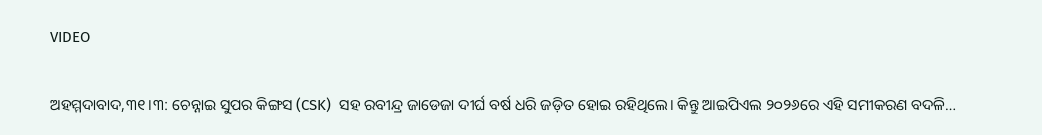VIDEO

ଅହମ୍ମଦାବାଦ,୩୧।୩: ଚେନ୍ନାଇ ସୁପର କିଙ୍ଗସ (CSK)  ସହ ରବୀନ୍ଦ୍ର ଜାଡେଜା ଦୀର୍ଘ ବର୍ଷ ଧରି ଜଡ଼ିତ ହୋଇ ରହିଥିଲେ। କିନ୍ତୁ ଆଇପିଏଲ ୨୦୨୬ରେ ଏହି ସମୀକରଣ ବଦଳି…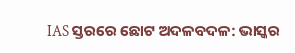IAS ସ୍ତରରେ ଛୋଟ ଅଦଳବଦଳ: ଭାସ୍କର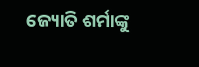ଜ୍ୟୋତି ଶର୍ମାଙ୍କୁ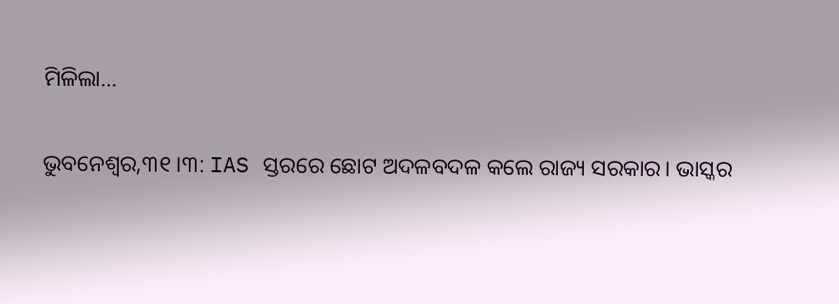ମିଳିଲା…

ଭୁବନେଶ୍ୱର,୩୧।୩: IAS ସ୍ତରରେ ଛୋଟ ଅଦଳବଦଳ କଲେ ରାଜ୍ୟ ସରକାର। ଭାସ୍କର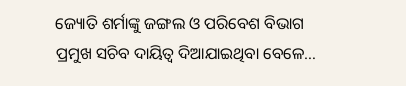ଜ୍ୟୋତି ଶର୍ମାଙ୍କୁ ଜଙ୍ଗଲ ଓ ପରିବେଶ ବିଭାଗ ପ୍ରମୁଖ ସଚିବ ଦାୟିତ୍ୱ ଦିଆଯାଇଥିବା ବେଳେ…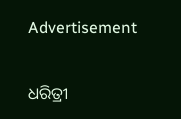Advertisement

ଧରିତ୍ରୀ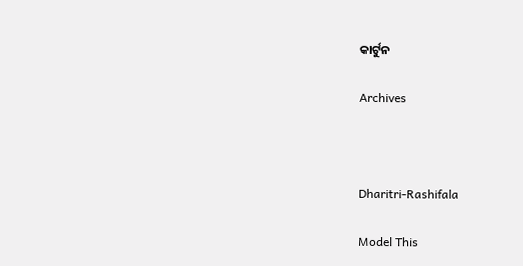କାର୍ଟୁନ

Archives



Dharitri-Rashifala

Model This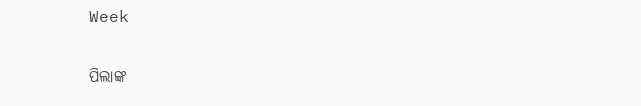Week

ପିଲାଙ୍କ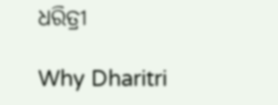ଧରିତ୍ରୀ

Why Dharitri